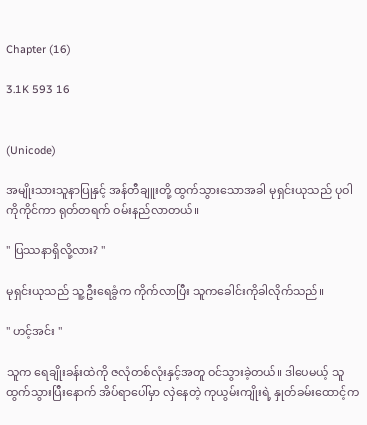Chapter (16)

3.1K 593 16


(Unicode)

အမျိုးသားသူနာပြုနှင့် အန်တီချူးတို့ ထွက်သွားသောအခါ မုရှင်းယုသည် ပုဝါကိုကိုင်ကာ ရုတ်တရက် ဝမ်းနည်လာတယ်။

" ပြဿနာရှိလို့လား? "

မုရှင်းယုသည် သူ့ဦးရေခွံက ကိုက်လာပြီး သူကခေါင်းကိုခါလိုက်သည်။

" ဟင့်အင်း "

သူက ရေချိုးခန်းထဲကို ဇလုံတစ်လုံးနှင့်အတူ ဝင်သွားခဲ့တယ်။ ဒါပေမယ့် သူထွက်သွားပြီးနောက် အိပ်ရာပေါ်မှာ လှဲနေတဲ့ ကုယွမ်းကျိုးရဲ့ နှုတ်ခမ်းထောင့်က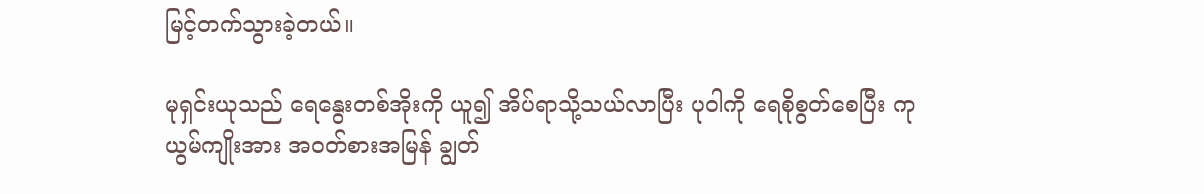မြင့်တက်သွားခဲ့တယ်။

မုရှင်းယုသည် ရေနွေးတစ်အိုးကို ယူ၍ အိပ်ရာသို့သယ်လာပြီး ပုဝါကို ရေစိုစွတ်စေပြီး ကုယွမ်ကျိုးအား အဝတ်စားအမြန် ချွတ်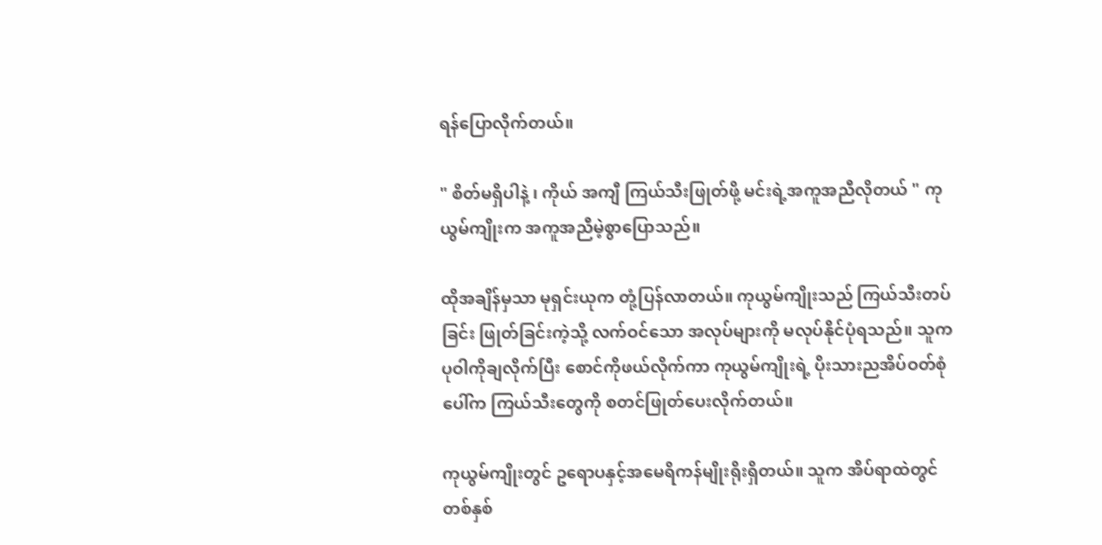ရန်ပြောလိုက်တယ်။

" စိတ်မရှိပါနဲ့ ၊ ကိုယ် အကျီ ကြယ်သီးဖြုတ်ဖို့ မင်းရဲ့အကူအညီလိုတယ် " ကုယွမ်ကျိုးက အကူအညီမဲ့စွာပြောသည်။

ထိုအချိန်မှသာ မုရှင်းယုက တုံ့ပြန်လာတယ်။ ကုယွမ်ကျိုးသည် ကြယ်သီးတပ်ခြင်း ဖြုတ်ခြင်းကဲ့သို့ လက်ဝင်သော အလုပ်များကို မလုပ်နိုင်ပုံရသည်။ သူက ပုဝါကိုချလိုက်ပြီး စောင်ကိုဖယ်လိုက်ကာ ကုယွမ်ကျိုးရဲ့ ပိုးသားညအိပ်ဝတ်စုံပေါ်က ကြယ်သီးတွေကို စတင်ဖြုတ်ပေးလိုက်တယ်။

ကုယွမ်ကျိုးတွင် ဥရောပနှင့်အမေရိကန်မျိုးရိုးရှိတယ်။ သူက အိပ်ရာထဲတွင် တစ်နှစ်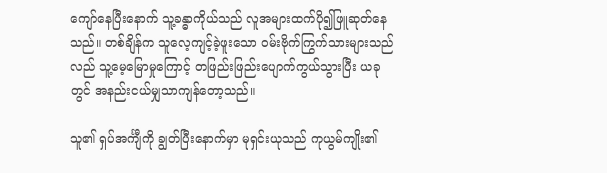ကျော်နေပြီးနောက် သူ့ခန္ဓာကိုယ်သည် လူအများထက်ပို၍ဖြူဆုတ်နေသည်။ တစ်ချိန်က သူလေ့ကျင့်ခဲ့ဖူးသော ဝမ်းဗိုက်ကြွက်သားများသည်လည် သူ့မေ့မြောမှုကြောင့် တဖြည်းဖြည်းပျောက်ကွယ်သွားပြီး ယခုတွင် အနည်းငယ်မျှသာကျန်တော့သည်။

သူ၏ ရှပ်အင်္ကျီကို ချွတ်ပြီးနောက်မှာ မုရှင်းယုသည် ကုယွမ်ကျိုး၏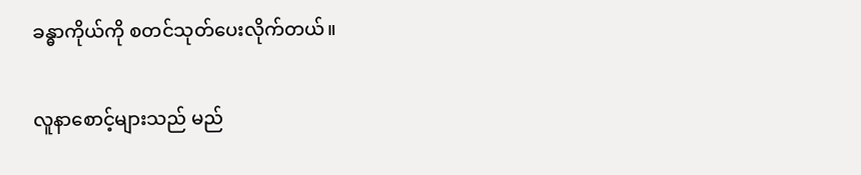ခန္ဓာကိုယ်ကို စတင်သုတ်ပေးလိုက်တယ်။

လူနာစောင့်များသည် မည်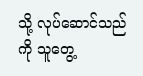သို့ လုပ်ဆောင်သည်ကို သူတွေ့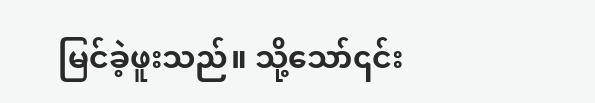မြင်ခဲ့ဖူးသည်။ သို့သော်၎င်း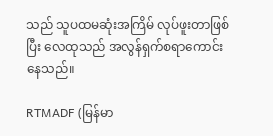သည် သူပထမဆုံးအကြိမ် လုပ်ဖူးတာဖြစ်ပြီး လေထုသည် အလွန်ရှက်စရာကောင်းနေသည်။

RTMADF (မြန်မာ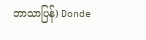ဘာသာပြန်) Donde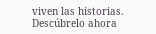viven las historias. Descúbrelo ahora